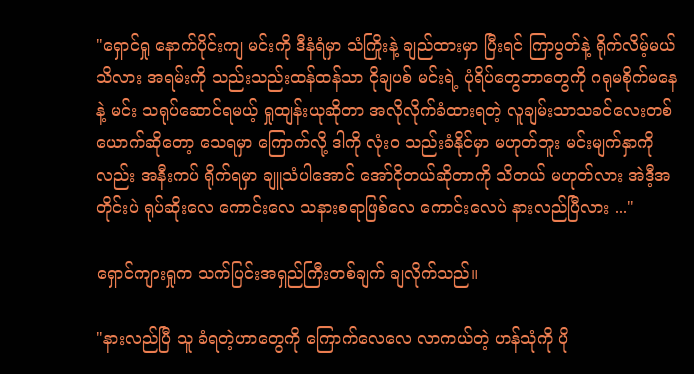"ရှောင်ရှု နောက်ပိုင်းကျ မင်းကို ဒီနံရံမှာ သံကြိုးနဲ့ ချည်ထားမှာ ပြီးရင် ကြာပွတ်နဲ့ ရိုက်လိမ့်မယ် သိလား အရမ်းကို သည်းသည်းထန်ထန်သာ ငိုချပစ် မင်းရဲ့ ပုံရိပ်တွေဘာတွေကို ဂရုမစိုက်မနေနဲ့ မင်း သရုပ်ဆောင်ရမယ့် ရှုထျန်းယုဆိုတာ အလိုလိုက်ခံထားရတဲ့ လူချမ်းသာသခင်လေးတစ်ယောက်ဆိုတော့ သေရမှာ ကြောက်လို့ ဒါကို လုံးဝ သည်းခံနိုင်မှာ မဟုတ်ဘူး မင်းမျက်နှာကိုလည်း အနီးကပ် ရိုက်ရမှာ ချူသံပါအောင် အော်ငိုတယ်ဆိုတာကို သိတယ် မဟုတ်လား အဲဒီ့အတိုင်းပဲ ရုပ်ဆိုးလေ ကောင်းလေ သနားစရာဖြစ်လေ ကောင်းလေပဲ နားလည်ပြီလား ..."

ရှောင်ကျားရှုက သက်ပြင်းအရှည်ကြီးတစ်ချက် ချလိုက်သည်။

"နားလည်ပြီ သူ ခံရတဲ့ဟာတွေကို ကြောက်လေလေ လာကယ်တဲ့ ဟန်သုံကို ပို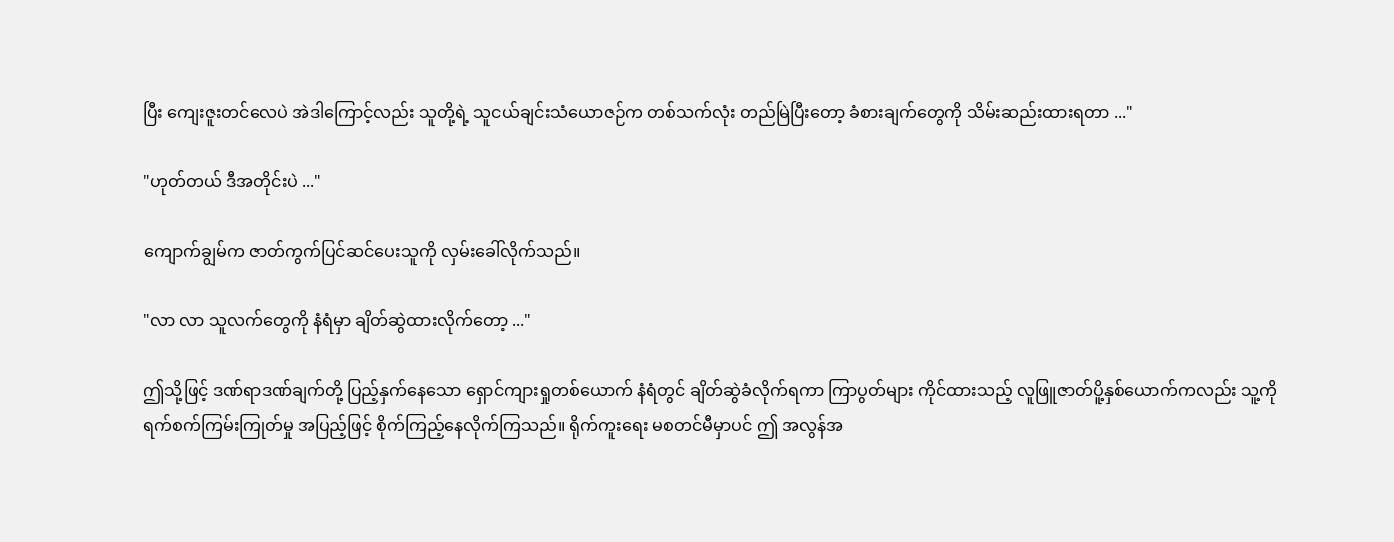ပြီး ကျေးဇူးတင်လေပဲ အဲဒါကြောင့်လည်း သူတို့ရဲ့ သူငယ်ချင်းသံယောဇဉ်က တစ်သက်လုံး တည်မြဲပြီးတော့ ခံစားချက်တွေကို သိမ်းဆည်းထားရတာ ..."

"ဟုတ်တယ် ဒီအတိုင်းပဲ ..."

ကျောက်ချွမ်က ဇာတ်ကွက်ပြင်ဆင်ပေးသူကို လှမ်းခေါ်လိုက်သည်။

"လာ လာ သူလက်တွေကို နံရံ‌မှာ ချိတ်ဆွဲထားလိုက်တော့ ..."

ဤသို့ဖြင့် ဒဏ်ရာဒဏ်ချက်တို့ ပြည့်နှက်နေသော ရှောင်ကျားရှုတစ်ယောက် နံရံတွင် ချိတ်ဆွဲခံလိုက်ရကာ ကြာပွတ်များ ကိုင်ထားသည့် လူဖြူဇာတ်ပိူ့နှစ်ယောက်ကလည်း သူ့ကို ရက်စက်ကြမ်းကြုတ်မှု အပြည့်ဖြင့် စိုက်ကြည့်နေလိုက်ကြသည်။ ရိုက်ကူးရေး မစတင်မီမှာပင် ဤ အလွန်အ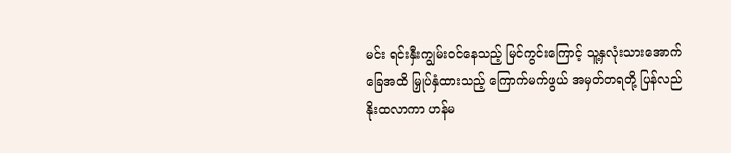မင်း ရင်းနှီးကျွမ်းဝင်နေသည့် မြင်ကွင်းကြောင့် သူ့နှလုံးသားအောက်ခြေအထိ မြှုပ်နှံထားသည့် ကြောက်မက်ဖွယ် အမှတ်တရတို့ ပြန်လည်နိုးထလာကာ ဟန်မ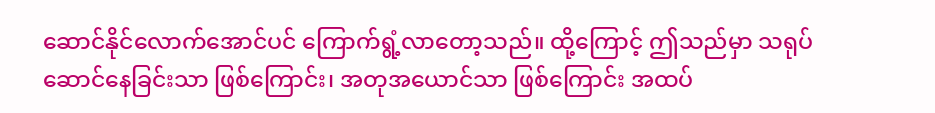ဆောင်နိုင်လောက်အောင်ပင် ကြောက်ရွံ့လာတော့သည်။ ထို့ကြောင့် ဤသည်မှာ သရုပ်ဆောင်နေခြင်းသာ ဖြစ်ကြောင်း၊ အတုအယောင်သာ ဖြစ်ကြောင်း အထပ်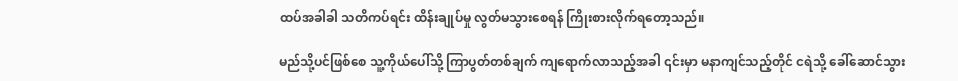ထပ်အခါခါ သတိကပ်ရင်း ထိန်းချုပ်မှု လွတ်မသွားစေရန် ကြိုးစားလိုက်ရတော့သည်။

မည်သို့ပင်ဖြစ်စေ သူ့ကိုယ်ပေါ်သို့ ကြာပွတ်တစ်ချက် ကျရောက်လာသည့်အခါ ၎င်းမှာ မနာကျင်သည့်တိုင် ငရဲသို့ ခေါ်ဆောင်သွား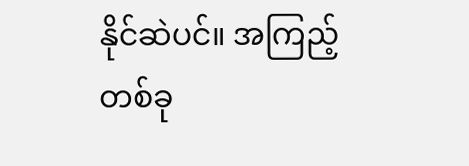နိုင်ဆဲပင်။ အကြည့်တစ်ခု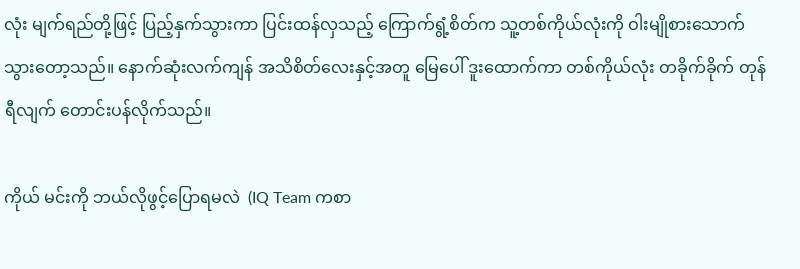လုံး မျက်ရည်တို့ဖြင့် ပြည့်နှက်သွားကာ ပြင်းထန်လှသည့် ကြောက်ရွံ့စိတ်က သူ့တစ်ကိုယ်လုံးကို ဝါးမျိုစားသောက်သွားတော့သည်။ နောက်ဆုံးလက်ကျန် အသိစိတ်လေးနှင့်အတူ မြေပေါ် ဒူးထောက်ကာ တစ်ကိုယ်လုံး တခိုက်ခိုက် တုန်ရီလျက် တောင်းပန်လိုက်သည်။

ကိုယ် မင်းကို ဘယ်လိုဖွင့်ပြောရမလဲ  (IQ Team ကစာ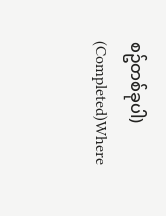စဥ်တစ်ခုပါ) (Completed)Where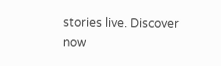stories live. Discover now